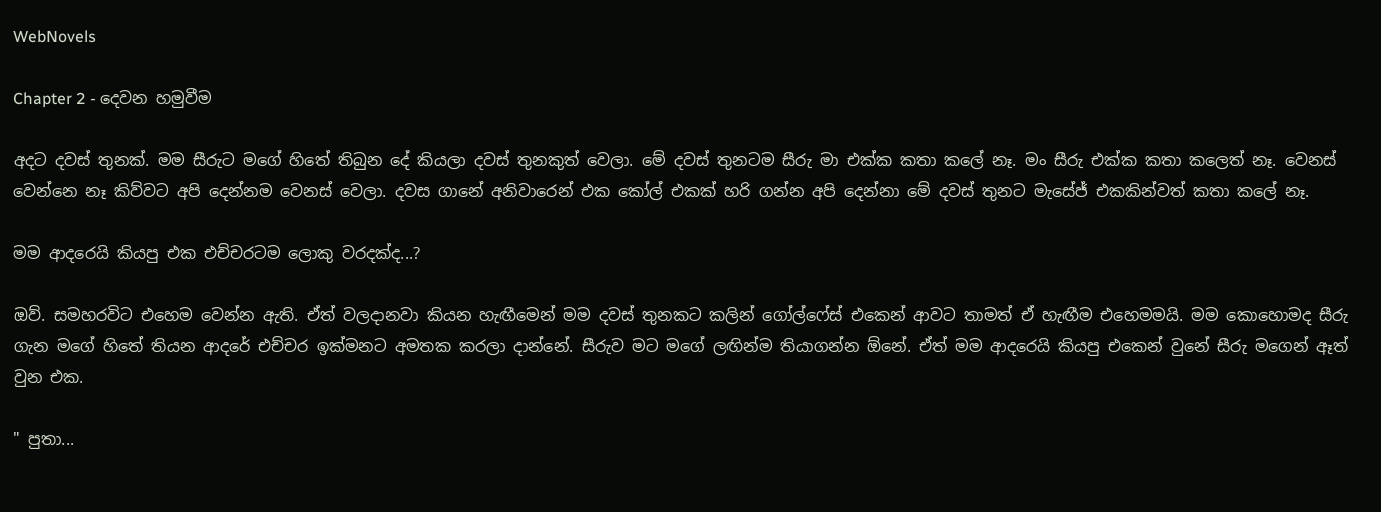WebNovels

Chapter 2 - දෙවන හමුවීම

අදට දවස් තුනක්. මම සීරුට මගේ හිතේ තිබුන දේ කියලා දවස් තුනකුත් වෙලා. මේ දවස් තුනටම සීරු මා එක්ක කතා කලේ නෑ. මං සීරු එක්ක කතා කලෙත් නෑ. වෙනස් වෙන්නෙ නෑ කිව්වට අපි දෙන්නම වෙනස් වෙලා. දවස ගානේ අනිවාරෙන් එක කෝල් එකක් හරි ගන්න අපි දෙන්නා මේ දවස් තුනට මැසේජ් එකකින්වත් කතා කලේ නෑ.

මම ආදරෙයි කියපු එක එච්චරටම ලොකු වරදක්ද...?

ඔව්. සමහරවිට එහෙම වෙන්න ඇති. ඒත් වලදානවා කියන හැඟීමෙන් මම දවස් තුනකට කලින් ගෝල්ෆේස් එකෙන් ආවට තාමත් ඒ හැඟීම එහෙමමයි. මම කොහොමද සීරු ගැන මගේ හිතේ තියන ආදරේ එච්චර ඉක්මනට අමතක කරලා දාන්නේ. සීරුව මට මගේ ලඟින්ම තියාගන්න ඕනේ. ඒත් මම ආදරෙයි කියපු එකෙන් වුනේ සීරු මගෙන් ඈත් වුන එක.

" පුතා...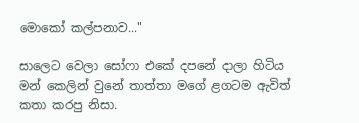මොකෝ කල්පනාව..."

සාලෙට වෙලා සෝෆා එකේ දපනේ දාලා හිටිය මන් කෙලින් වුනේ තාත්තා මගේ ළගටම ඇවිත් කතා කරපු නිසා.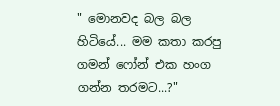" මොනවද බල බල හිටියේ... මම කතා කරපු ගමන් ෆෝන් එක හංග ගන්න තරමට...?"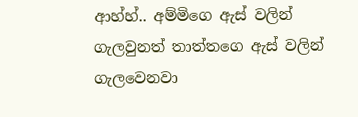ආහ්හ්.. අම්මිගෙ ඇස් වලින් ගැලවුනත් තාත්තගෙ ඇස් වලින් ගැලවෙනවා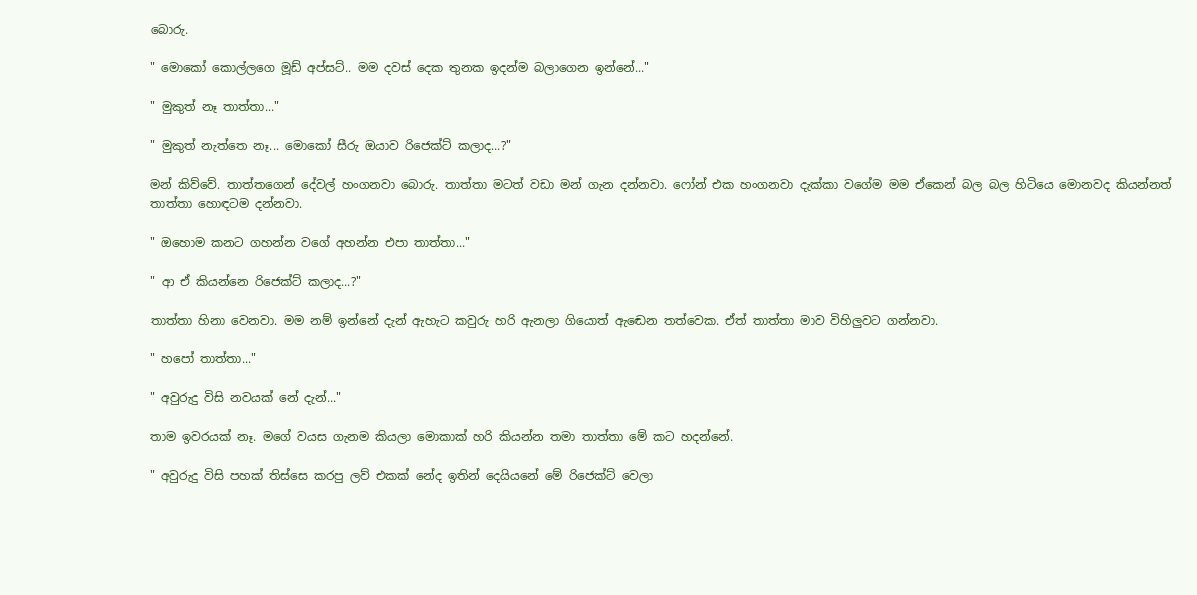බොරු.

" මොකෝ කොල්ලගෙ මූඩ් අප්සට්.. මම දවස් දෙක තුනක ඉදන්ම බලාගෙන ඉන්නේ..."

" මුකුත් නෑ තාත්තා..."

" මුකුත් නැත්තෙ නෑ... මොකෝ සීරු ඔයාව රිජෙක්ට් කලාද...?"

මන් කිව්වේ. තාත්තගෙන් දේවල් හංගනවා බොරු. තාත්තා මටත් වඩා මන් ගැන දන්නවා. ෆෝන් එක හංගනවා දැක්කා වගේම මම ඒකෙන් බල බල හිටියෙ මොනවද කියන්නත් තාත්තා හොඳටම දන්නවා.

" ඔහොම කනට ගහන්න වගේ අහන්න එපා තාත්තා..."

" ආ ඒ කියන්නෙ රිජෙක්ට් කලාද...?"

තාත්තා හිනා වෙනවා. මම නම් ඉන්නේ දැන් ඇහැට කවුරු හරි ඇනලා ගියොත් ඇඬෙන තත්වෙක. ඒත් තාත්තා මාව විහිලුවට ගන්නවා.

" හපෝ තාත්තා..."

" අවුරුදු විසි නවයක් නේ දැන්..."

තාම ඉවරයක් නෑ. මගේ වයස ගැනම කියලා මොකාක් හරි කියන්න තමා තාත්තා මේ කට හදන්නේ.

" අවුරුදු විසි පහක් තිස්සෙ කරපු ලව් එකක් නේද ඉතින් දෙයියනේ මේ රිජෙක්ට් වෙලා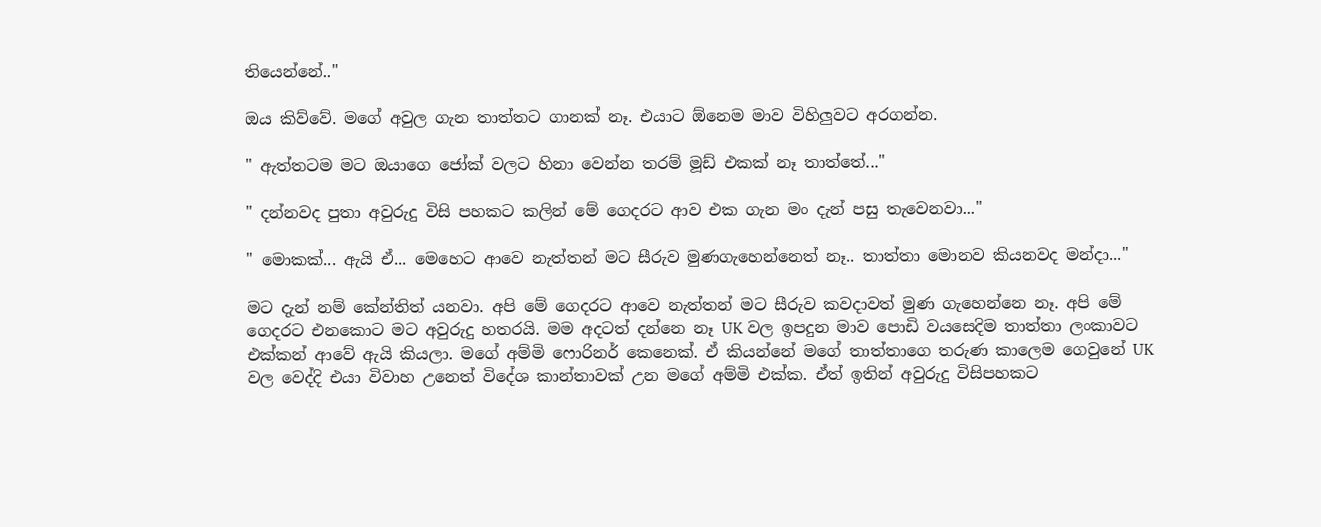තියෙන්නේ.."

ඔය කිව්වේ. මගේ අවුල ගැන තාත්තට ගානක් නෑ. එයාට ඕනෙම මාව විහිලුවට අරගන්න.

" ඇත්තටම මට ඔයාගෙ ජෝක් වලට හිනා වෙන්න තරම් මූඩ් එකක් නෑ තාත්තේ..."

" දන්නවද පුතා අවුරුදු විසි පහකට කලින් මේ ගෙදරට ආව එක ගැන මං දැන් පසු තැවෙනවා..."

" මොකක්... ඇයි ඒ... මෙහෙට ආවෙ නැත්තන් මට සීරුව මුණගැහෙන්නෙත් නෑ.. තාත්තා මොනව කියනවද මන්දා..."

මට දැන් නම් කේන්තිත් යනවා. අපි මේ ගෙදරට ආවෙ නැත්තන් මට සීරුව කවදාවත් මුණ ගැහෙන්නෙ නෑ. අපි මේ ගෙදරට එනකොට මට අවුරුදු හතරයි. මම අදටත් දන්නෙ නෑ UK වල ඉපදුන මාව පොඩි වයසෙදිම තාත්තා ලංකාවට එක්කන් ආවේ ඇයි කියලා. මගේ අම්මි ෆොරිනර් කෙනෙක්. ඒ කියන්නේ මගේ තාත්තාගෙ තරුණ කාලෙම ගෙවුනේ UK වල වෙද්දි එයා විවාහ උනෙත් විදේශ කාන්තාවක් උන මගේ අම්මි එක්ක. ඒත් ඉතින් අවුරුදු විසිපහකට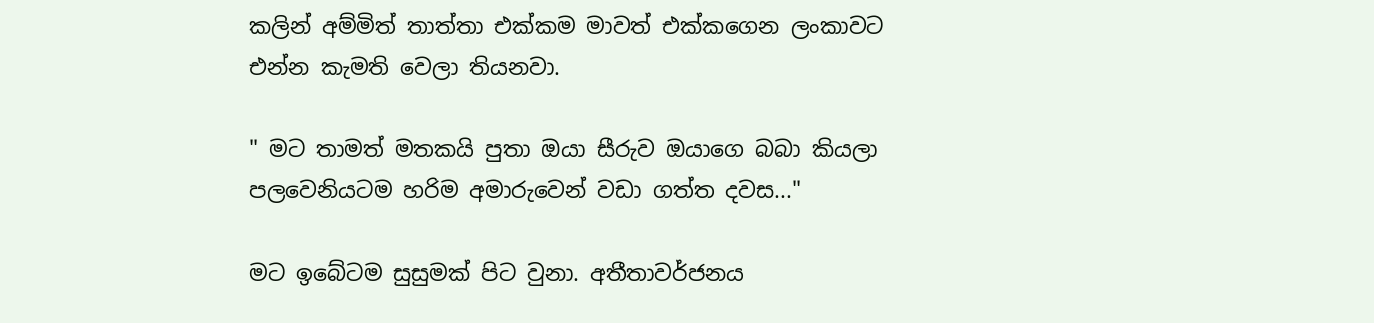කලින් අම්මිත් තාත්තා එක්කම මාවත් එක්කගෙන ලංකාවට එන්න කැමති වෙලා තියනවා.

" මට තාමත් මතකයි පුතා ඔයා සීරුව ඔයාගෙ බබා කියලා පලවෙනියටම හරිම අමාරුවෙන් වඩා ගත්ත දවස..."

මට ඉබේටම සුසුමක් පිට වුනා. අතීතාවර්ජනය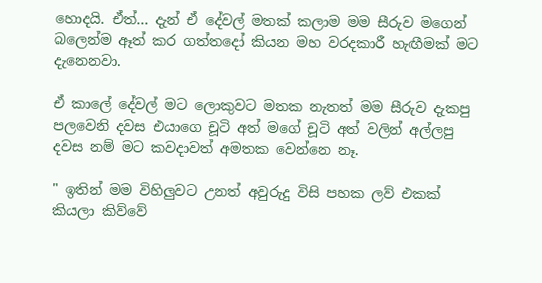හොදයි. ඒත්... දැන් ඒ දේවල් මතක් කලාම මම සීරුව මගෙන් බලෙන්ම ඈත් කර ගත්තදෝ කියන මහ වරදකාරී හැඟීමක් මට දැනෙනවා.

ඒ කාලේ දේවල් මට ලොකුවට මතක නැතත් මම සීරුව දැකපු පලවෙනි දවස එයාගෙ චූටි අත් මගේ චූටි අත් වලින් අල්ලපු දවස නම් මට කවදාවත් අමතක වෙන්නෙ නෑ.

" ඉතින් මම විහිලුවට උනත් අවුරුදු විසි පහක ලව් එකක් කියලා කිව්වේ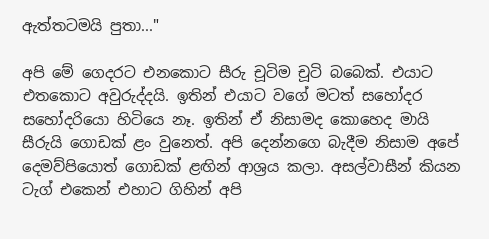ඇත්තටමයි පුතා..."

අපි මේ ගෙදරට එනකොට සීරු චූටිම චූටි බබෙක්. එයාට එතකොට අවුරුද්දයි. ඉතින් එයාට වගේ මටත් සහෝදර සහෝදරියො හිටියෙ නෑ. ඉතින් ඒ නිසාමද කොහෙද මායි සීරුයි ගොඩක් ළං වුනෙත්. අපි දෙන්නගෙ බැදීම නිසාම අපේ දෙමව්පියොත් ගොඩක් ළඟින් ආශ්‍රය කලා. අසල්වාසීන් කියන ටැග් එකෙන් එහාට ගිහින් අපි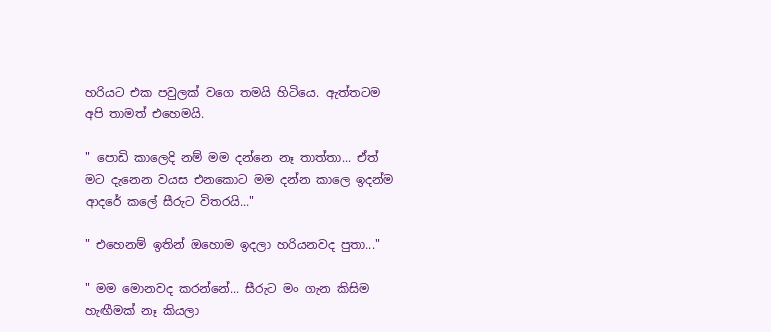හරියට එක පවුලක් වගෙ තමයි හිටියෙ. ඇත්තටම අපි තාමත් එහෙමයි.

" පොඩි කාලෙදි නම් මම දන්නෙ නෑ තාත්තා... ඒත් මට දැනෙන වයස එනකොට මම දන්න කාලෙ ඉදන්ම ආදරේ කලේ සීරුට විතරයි..."

" එහෙනම් ඉතින් ඔහොම ඉදලා හරියනවද පුතා..."

" මම මොනවද කරන්නේ... සීරුට මං ගැන කිසිම හැඟීමක් නෑ කියලා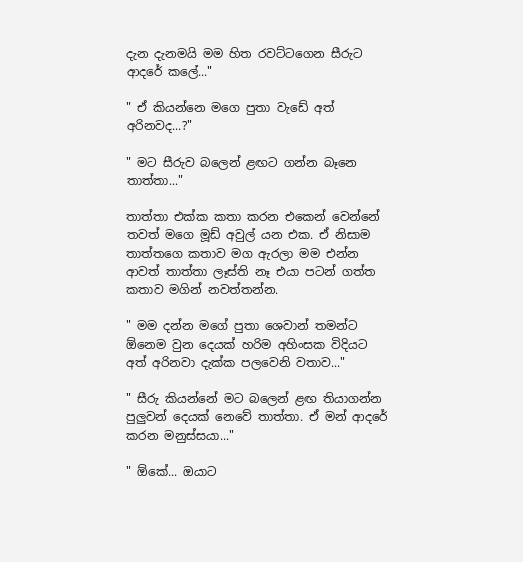දැන දැනමයි මම හිත රවට්ටගෙන සීරුට ආදරේ කලේ..."

" ඒ කියන්නෙ මගෙ පුතා වැඩේ අත් අරිනවද...?"

" මට සීරුව බලෙන් ළඟට ගන්න බෑනෙ තාත්තා..."

තාත්තා එක්ක කතා කරන එකෙන් වෙන්නේ තවත් මගෙ මූඩ් අවුල් යන එක. ඒ නිසාම තාත්තගෙ කතාව මග ඇරලා මම එන්න ආවත් තාත්තා ලෑස්ති නෑ එයා පටන් ගත්ත කතාව මගින් නවත්තන්න.

" මම දන්න මගේ පුතා ශෙවාන් තමන්ට ඕනෙම වුන දෙයක් හරිම අහිංසක විදියට අත් අරිනවා දැක්ක පලවෙනි වතාව..."

" සීරු කියන්නේ මට බලෙන් ළඟ තියාගන්න පුලුවන් දෙයක් නෙවේ තාත්තා. ඒ මන් ආදරේ කරන මනුස්සයා..."

" ඕකේ... ඔයාට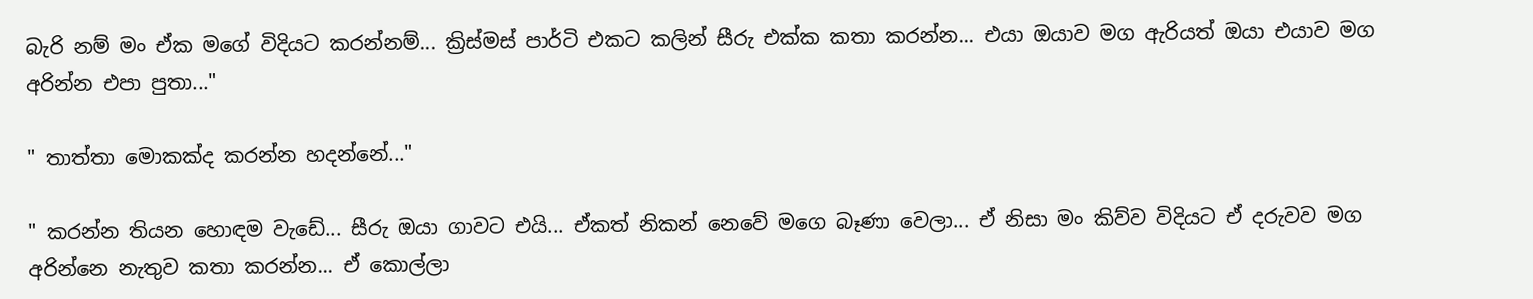බැරි නම් මං ඒක මගේ විදියට කරන්නම්... ක්‍රිස්මස් පාර්ටි එකට කලින් සීරු එක්ක කතා කරන්න... එයා ඔයාව මග ඇරියත් ඔයා එයාව මග අරින්න එපා පුතා..."

" තාත්තා මොකක්ද කරන්න හදන්නේ..."

" කරන්න තියන හොඳම වැඩේ... සීරු ඔයා ගාවට එයි... ඒකත් නිකන් නෙවේ මගෙ බෑණා වෙලා... ඒ නිසා මං කිව්ව විදියට ඒ දරුවව මග අරින්නෙ නැතුව කතා කරන්න... ඒ කොල්ලා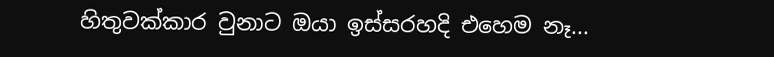හිතුවක්කාර වුනාට ඔයා ඉස්සරහදි එහෙම නෑ...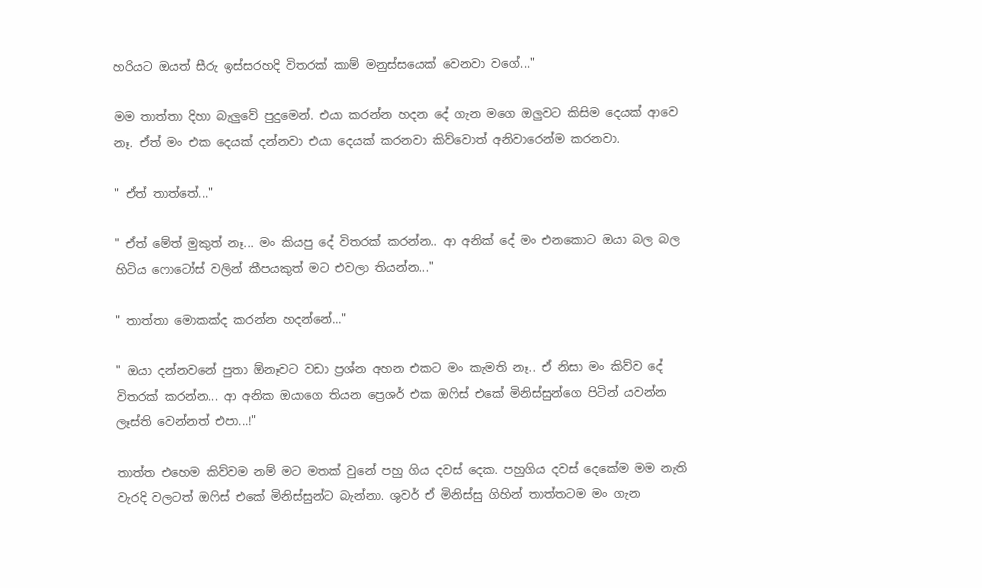හරියට ඔයත් සීරු ඉස්සරහදි විතරක් කාම් මනුස්සයෙක් වෙනවා වගේ..."

මම තාත්තා දිහා බැලුවේ පුදුමෙන්. එයා කරන්න හදන දේ ගැන මගෙ ඔලුවට කිසිම දෙයක් ආවෙ නෑ. ඒත් මං එක දෙයක් දන්නවා එයා දෙයක් කරනවා කිව්වොත් අනිවාරෙන්ම කරනවා.

" ඒත් තාත්තේ..."

" ඒත් මේත් මුකුත් නෑ... මං කියපු දේ විතරක් කරන්න.. ආ අනික් දේ මං එනකොට ඔයා බල බල හිටිය ෆොටෝස් වලින් කීපයකුත් මට එවලා තියන්න..."

" තාත්තා මොකක්ද කරන්න හදන්නේ..."

" ඔයා දන්නවනේ පුතා ඕනෑවට වඩා ප්‍රශ්න අහන එකට මං කැමති නෑ.. ඒ නිසා මං කිව්ව දේ විතරක් කරන්න... ආ අනික ඔයාගෙ තියන ප්‍රෙශර් එක ඔෆිස් එකේ මිනිස්සුන්ගෙ පිටින් යවන්න ලෑස්ති වෙන්නත් එපා...!"

තාත්ත එහෙම කිව්වම නම් මට මතක් වුනේ පහු ගිය දවස් දෙක. පහුගිය දවස් දෙකේම මම නැති වැරදි වලටත් ඔෆිස් එකේ මිනිස්සුන්ට බැන්නා. ශුවර් ඒ මිනිස්සු ගිහින් තාත්තටම මං ගැන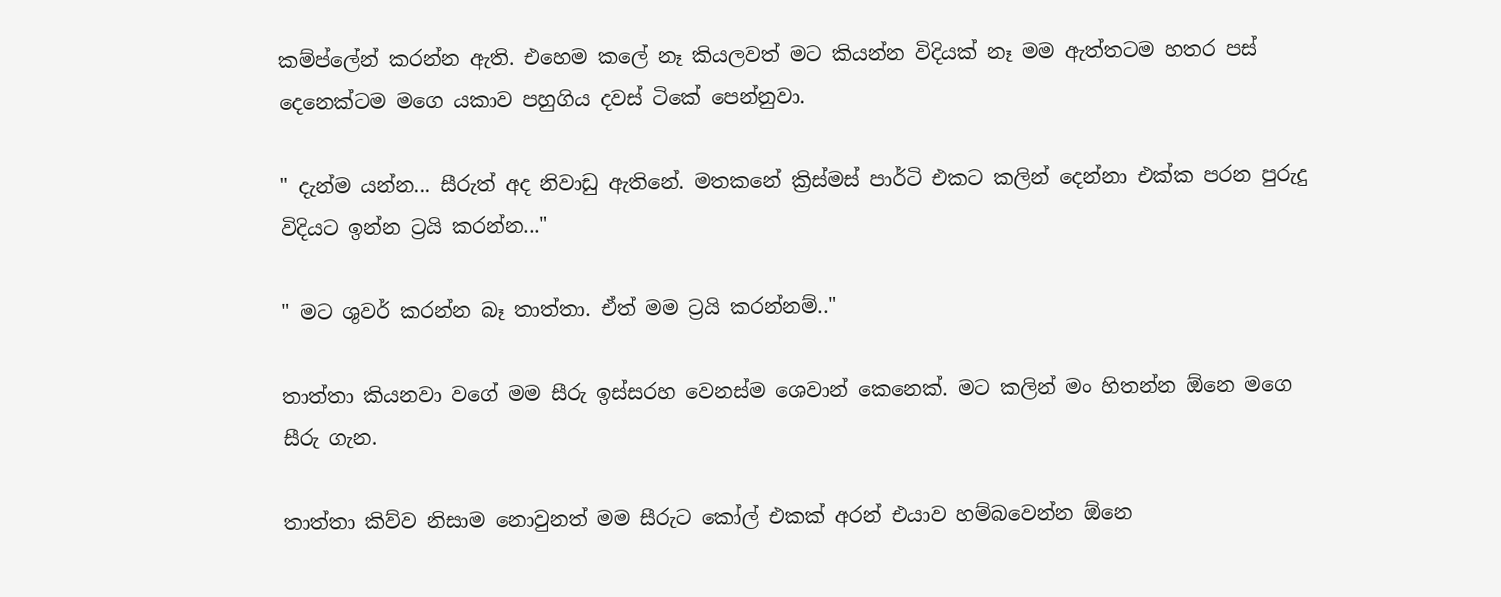කම්ප්ලේන් කරන්න ඇති. එහෙම කලේ නෑ කියලවත් මට කියන්න විදියක් නෑ මම ඇත්තටම හතර පස් දෙනෙක්ටම මගෙ යකාව පහුගිය දවස් ටිකේ පෙන්නුවා.

" දැන්ම යන්න... සීරුත් අද නිවාඩු ඇතිනේ. මතකනේ ක්‍රිස්මස් පාර්ටි එකට කලින් දෙන්නා එක්ක පරන පුරුදු විදියට ඉන්න ට්‍රයි කරන්න..."

" මට ශුවර් කරන්න බෑ තාත්තා. ඒත් මම ට්‍රයි කරන්නම්.."

තාත්තා කියනවා වගේ මම සීරු ඉස්සරහ වෙනස්ම ශෙවාන් කෙනෙක්. මට කලින් මං හිතන්න ඕනෙ මගෙ සීරු ගැන.

තාත්තා කිව්ව නිසාම නොවුනත් මම සීරුට කෝල් එකක් අරන් එයාව හම්බවෙන්න ඕනෙ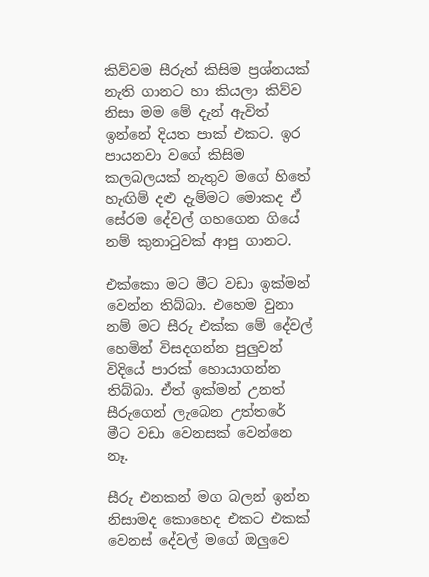කිව්වම සීරුත් කිසිම ප්‍රශ්නයක් නැති ගානට හා කියලා කිව්ව නිසා මම මේ දැන් ඇවිත් ඉන්නේ දියත පාක් එකට. ඉර පායනවා වගේ කිසිම කලබලයක් නැතුව මගේ හිතේ හැඟිම් දළු දැම්මට මොකද ඒ සේරම දේවල් ගහගෙන ගියේ නම් කුනාටුවක් ආපු ගානට.

එක්කො මට මීට වඩා ඉක්මන් වෙන්න තිබ්බා. එහෙම වුනා නම් මට සීරු එක්ක මේ දේවල් හෙමින් විසදගන්න පුලුවන් විදියේ පාරක් හොයාගන්න තිබ්බා. ඒත් ඉක්මන් උනත් සීරුගෙන් ලැබෙන උත්තරේ මීට වඩා වෙනසක් වෙන්නෙ නෑ.

සීරු එනකන් මග බලන් ඉන්න නිසාමද කොහෙද එකට එකක් වෙනස් දේවල් මගේ ඔලුවෙ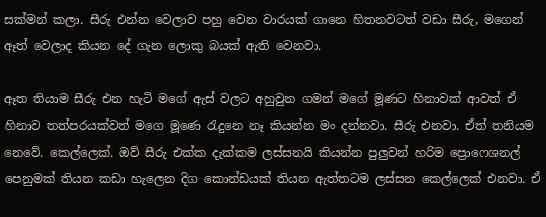සක්මන් කලා. සීරු එන්න වෙලාව පහු වෙන වාරයක් ගානෙ හිතනවටත් වඩා සීරු, මගෙන් ඈත් වෙලාද කියන දේ ගැන ලොකු බයක් ඇති වෙනවා.

ඈත තියාම සීරු එන හැටි මගේ ඇස් වලට අහුවුන ගමන් මගේ මූණට හිනාවක් ආවත් ඒ හිනාව තත්පරයක්වත් මගෙ මූණෙ රැදුනෙ නෑ කියන්න මං දන්නවා. සීරු එනවා. ඒත් තනියම නෙවේ. කෙල්ලෙක්. ඔව් සීරු එක්ක දැක්කම ලස්සනයි කියන්න පුලුවන් හරිම ප්‍රොෆෙශනල් පෙනුමක් තියන කඩා හැලෙන දිග කොන්ඩයක් තියන ඇත්තටම ලස්සන කෙල්ලෙක් එනවා. ඒ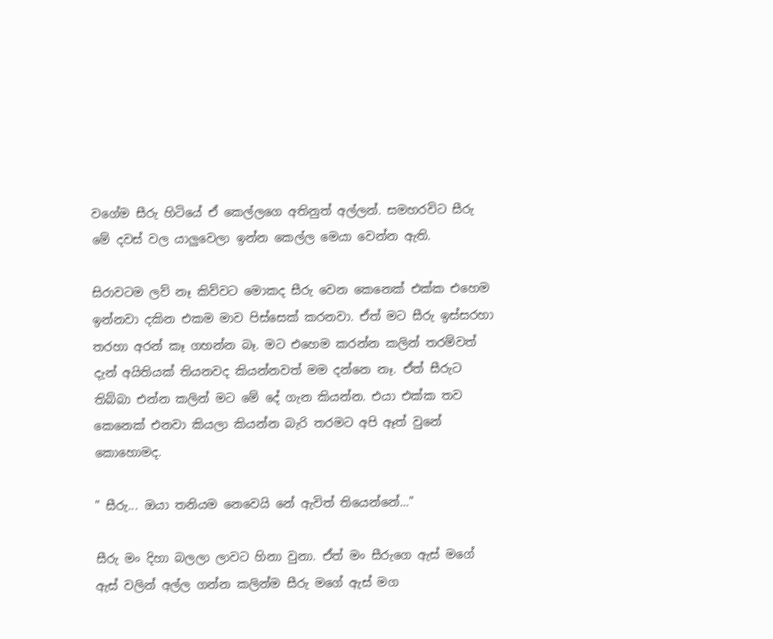වගේම සීරු හිටියේ ඒ කෙල්ලගෙ අතිනුත් අල්ලන්. සමහරවිට සීරු මේ දවස් වල යාලුවෙලා ඉන්න කෙල්ල මෙයා වෙන්න ඇති.

සිරාවටම ලව් නෑ කිව්වට මොකද සීරු වෙන කෙනෙක් එක්ක එහෙම ඉන්නවා දකින එකම මාව පිස්සෙක් කරනවා. ඒත් මට සීරු ඉස්සරහා තරහා අරන් කෑ ගහන්න බෑ. මට එහෙම කරන්න කලින් තරම්වත් දැන් අයිතියක් තියනවද කියන්නවත් මම දන්නෙ නෑ. ඒත් සීරුට තිබ්බා එන්න කලින් මට මේ දේ ගැන කියන්න. එයා එක්ක තව කෙනෙක් එනවා කියලා කියන්න බැරි තරමට අපි ඈත් වුනේ කොහොමද.

" සීරු... ඔයා තනියම නෙවෙයි නේ ඇවිත් තියෙන්නේ..."

සීරු මං දිහා බලලා ලාවට හිනා වුනා. ඒත් මං සීරුගෙ ඇස් මගේ ඇස් වලින් අල්ල ගන්න කලින්ම සීරු මගේ ඇස් මග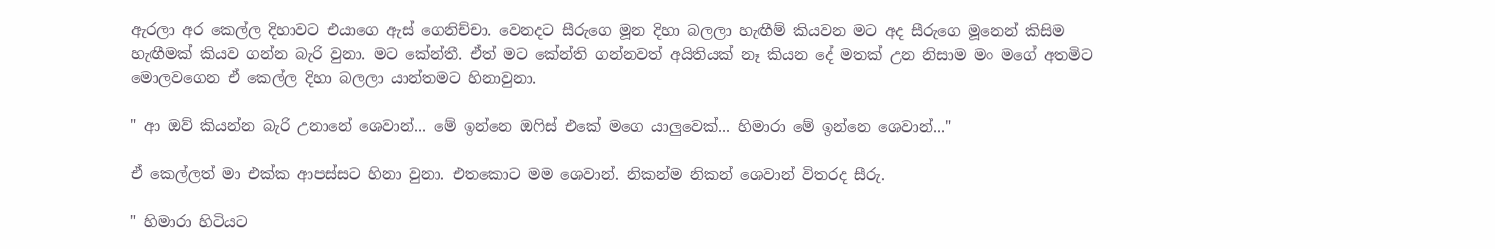ඇරලා අර කෙල්ල දිහාවට එයාගෙ ඇස් ගෙනිච්චා. වෙනදට සීරුගෙ මූන දිහා බලලා හැඟීම් කියවන මට අද සීරුගෙ මූනෙන් කිසිම හැඟීමක් කියව ගන්න බැරි වුනා. මට කේන්තී. ඒත් මට කේන්ති ගන්නවත් අයිතියක් නෑ කියන දේ මතක් උන නිසාම මං මගේ අතමිට මොලවගෙන ඒ කෙල්ල දිහා බලලා යාන්තමට හිනාවුනා.

" ආ ඔව් කියන්න බැරි උනානේ ශෙවාන්... මේ ඉන්නෙ ඔෆිස් එකේ මගෙ යාලුවෙක්... හිමාරා මේ ඉන්නෙ ශෙවාන්..."

ඒ කෙල්ලත් මා එක්ක ආපස්සට හිනා වුනා. එතකොට මම ශෙවාන්. නිකන්ම නිකන් ශෙවාන් විතරද සීරු.

" හිමාරා හිටියට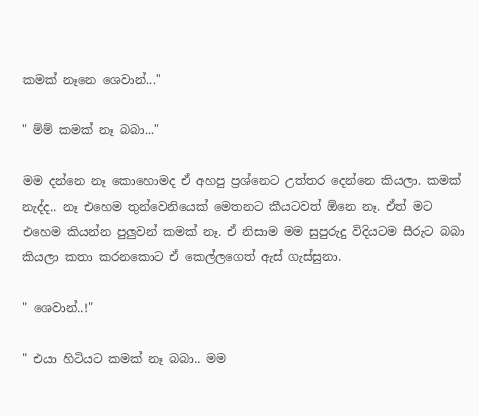කමක් නෑනෙ ශෙවාන්..."

" ම්ම් කමක් නෑ බබා..."

මම දන්නෙ නෑ කොහොමද ඒ අහපු ප්‍රශ්නෙට උත්තර දෙන්නෙ කියලා. කමක් නැද්ද.. නෑ එහෙම තුන්වෙනියෙක් මෙතනට කීයටවත් ඕනෙ නෑ. ඒත් මට එහෙම කියන්න පුලුවන් කමක් නෑ. ඒ නිසාම මම සුපුරුදු විදියටම සීරුට බබා කියලා කතා කරනකොට ඒ කෙල්ලගෙත් ඇස් ගැස්සුනා.

" ශෙවාන්..!"

" එයා හිටියට කමක් නෑ බබා.. මම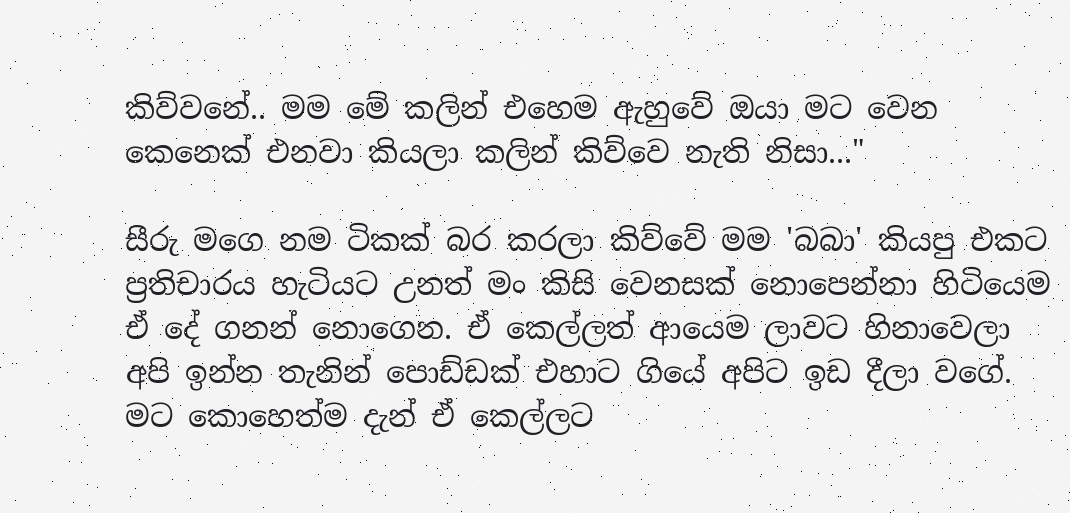කිව්වනේ.. මම මේ කලින් එහෙම ඇහුවේ ඔයා මට වෙන කෙනෙක් එනවා කියලා කලින් කිව්වෙ නැති නිසා..."

සීරු මගෙ නම ටිකක් බර කරලා කිව්වේ මම 'බබා' කියපු එකට ප්‍රතිචාරය හැටියට උනත් මං කිසි වෙනසක් නොපෙන්නා හිටියෙම ඒ දේ ගනන් නොගෙන. ඒ කෙල්ලත් ආයෙම ලාවට හිනාවෙලා අපි ඉන්න තැනින් පොඩ්ඩක් එහාට ගියේ අපිට ඉඩ දීලා වගේ. මට කොහෙත්ම දැන් ඒ කෙල්ලට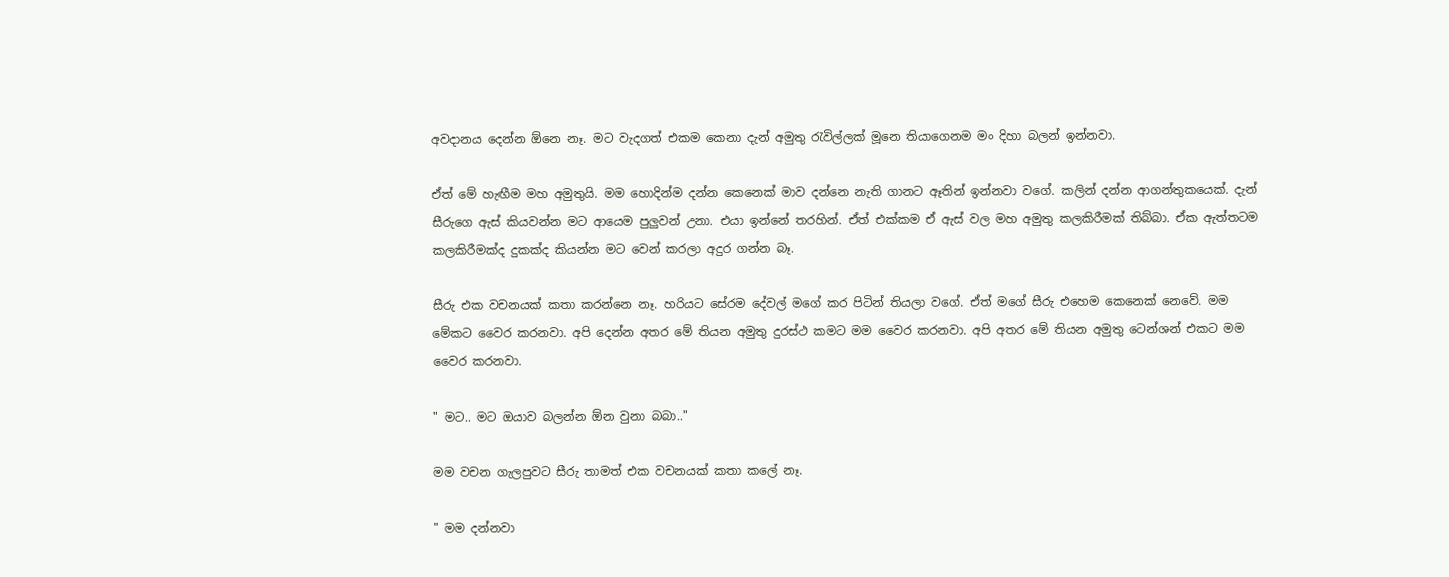අවදානය දෙන්න ඕනෙ නෑ. මට වැදගත් එකම කෙනා දැන් අමුතු රැවිල්ලක් මූනෙ තියාගෙනම මං දිහා බලන් ඉන්නවා.

ඒත් මේ හැඟීම මහ අමුතුයි. මම හොදින්ම දන්න කෙනෙක් මාව දන්නෙ නැති ගානට ඈතින් ඉන්නවා වගේ. කලින් දන්න ආගන්තුකයෙක්. දැන් සීරුගෙ ඇස් කියවන්න මට ආයෙම පුලුවන් උනා. එයා ඉන්නේ තරහින්. ඒත් එක්කම ඒ ඇස් වල මහ අමුතු කලකිරීමක් තිබ්බා. ඒක ඇත්තටම කලකිරීමක්ද දුකක්ද කියන්න මට වෙන් කරලා අදුර ගන්න බෑ.

සීරු එක වචනයක් කතා කරන්නෙ නෑ. හරියට සේරම දේවල් මගේ කර පිටින් තියලා වගේ. ඒත් මගේ සීරු එහෙම කෙනෙක් නෙවේ. මම මේකට වෛර කරනවා. අපි දෙන්න අතර මේ තියන අමුතු දුරස්ථ කමට මම වෛර කරනවා. අපි අතර මේ තියන අමුතු ටෙන්ශන් එකට මම වෛර කරනවා.

" මට.. මට ඔයාව බලන්න ඕන වුනා බබා.."

මම වචන ගැලපුවට සීරු තාමත් එක වචනයක් කතා කලේ නෑ.

" මම දන්නවා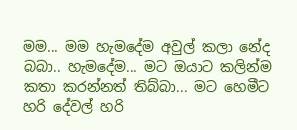මම... මම හැමදේම අවුල් කලා නේද බබා.. හැමදේම... මට ඔයාට කලින්ම කතා කරන්නත් තිබ්බා... මට හෙමීට හරි දේවල් හරි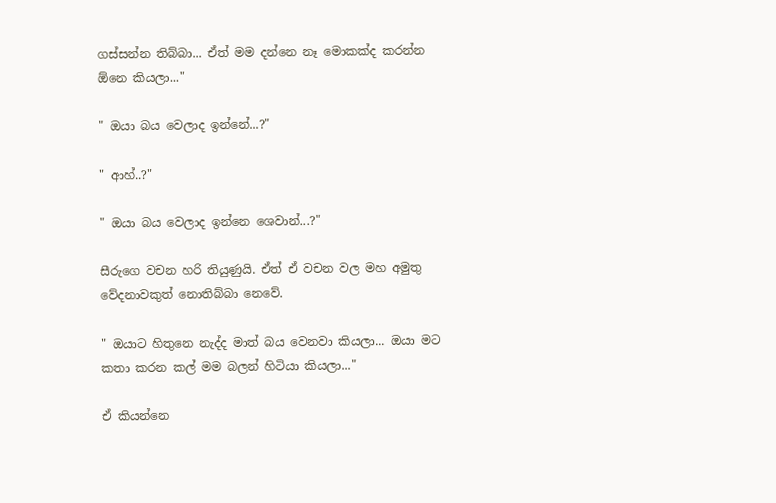ගස්සන්න තිබ්බා... ඒත් මම දන්නෙ නෑ මොකක්ද කරන්න ඕනෙ කියලා..."

" ඔයා බය වෙලාද ඉන්නේ...?"

" ආහ්..?"

" ඔයා බය වෙලාද ඉන්නෙ ශෙවාන්...?"

සීරුගෙ වචන හරි තියුණුයි. ඒත් ඒ වචන වල මහ අමුතු වේදනාවකුත් නොතිබ්බා නෙවේ.

" ඔයාට හිතුනෙ නැද්ද මාත් බය වෙනවා කියලා... ඔයා මට කතා කරන කල් මම බලන් හිටියා කියලා..."

ඒ කියන්නෙ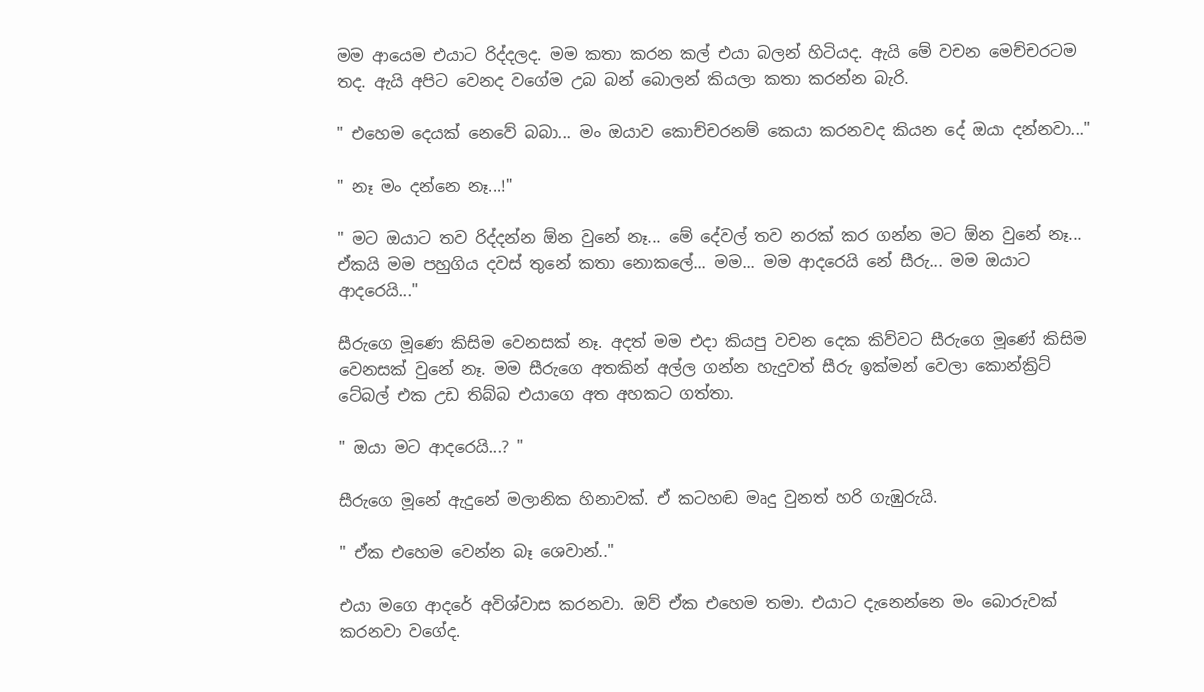මම ආයෙම එයාට රිද්දලද. මම කතා කරන කල් එයා බලන් හිටියද. ඇයි මේ වචන මෙච්චරටම තද. ඇයි අපිට වෙනද වගේම උබ බන් බොලන් කියලා කතා කරන්න බැරි.

" එහෙම දෙයක් නෙවේ බබා... මං ඔයාව කොච්චරනම් කෙයා කරනවද කියන දේ ඔයා දන්නවා..."

" නෑ මං දන්නෙ නෑ...!"

" මට ඔයාට තව රිද්දන්න ඕන වුනේ නෑ... මේ දේවල් තව නරක් කර ගන්න මට ඕන වුනේ නෑ... ඒකයි මම පහුගිය දවස් තුනේ කතා නොකලේ... මම... මම ආදරෙයි නේ සීරු... මම ඔයාට ආදරෙයි..."

සීරුගෙ මූණෙ කිසිම වෙනසක් නෑ. අදත් මම එදා කියපු වචන දෙක කිව්වට සීරුගෙ මූණේ කිසිම වෙනසක් වුනේ නෑ. මම සීරුගෙ අතකින් අල්ල ගන්න හැදුවත් සීරු ඉක්මන් වෙලා කොන්ක්‍රිට් ටේබල් එක උඩ තිබ්බ එයාගෙ අත අහකට ගත්තා.

" ඔයා මට ආදරෙයි...? "

සීරුගෙ මූනේ ඇදුනේ මලානික හිනාවක්. ඒ කටහඬ මෘදු වුනත් හරි ගැඹුරුයි.

" ඒක එහෙම වෙන්න බෑ ශෙවාන්.."

එයා මගෙ ආදරේ අවිශ්වාස කරනවා. ඔව් ඒක එහෙම තමා. එයාට දැනෙන්නෙ මං බොරුවක් කරනවා වගේද.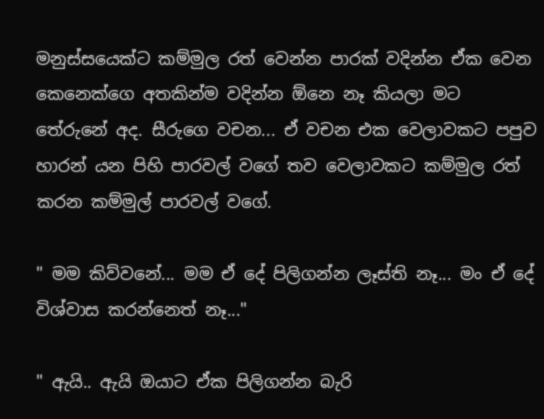මනුස්සයෙක්ට කම්මුල රත් වෙන්න පාරක් වදින්න ඒක වෙන කෙනෙක්ගෙ අතකින්ම වදින්න ඕනෙ නෑ කියලා මට තේරුනේ අද. සීරුගෙ වචන... ඒ වචන එක වෙලාවකට පපුව හාරන් යන පිහි පාරවල් වගේ තව වෙලාවකට කම්මුල රත් කරන කම්මුල් පාරවල් වගේ.

" මම කිව්වනේ... මම ඒ දේ පිලිගන්න ලෑස්ති නෑ... මං ඒ දේ විශ්වාස කරන්නෙත් නෑ..."

" ඇයි.. ඇයි ඔයාට ඒක පිලිගන්න බැරි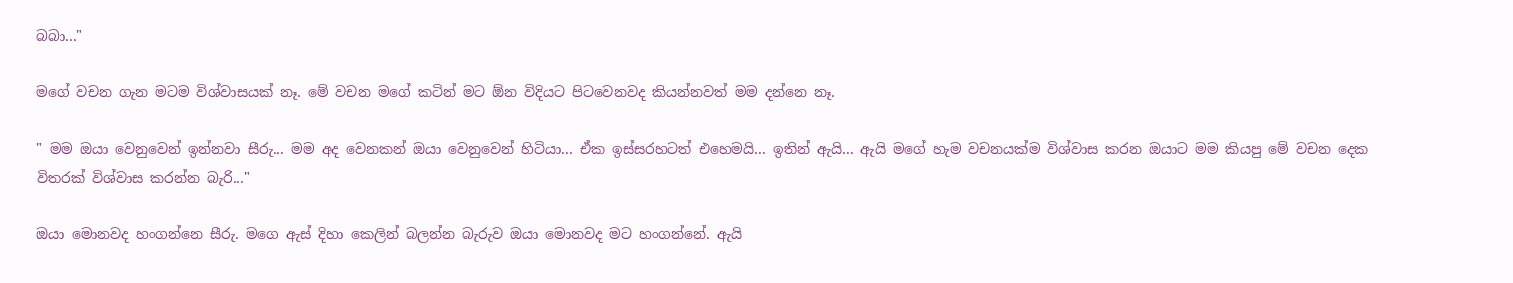බබා..."

මගේ වචන ගැන මටම විශ්වාසයක් නෑ. මේ වචන මගේ කටින් මට ඕන විදියට පිටවෙනවද කියන්නවත් මම දන්නෙ නෑ.

" මම ඔයා වෙනුවෙන් ඉන්නවා සීරු... මම අද වෙනකන් ඔයා වෙනුවෙන් හිටියා... ඒක ඉස්සරහටත් එහෙමයි... ඉතින් ඇයි... ඇයි මගේ හැම වචනයක්ම විශ්වාස කරන ඔයාට මම කියපු මේ වචන දෙක විතරක් විශ්වාස කරන්න බැරි..."

ඔයා මොනවද හංගන්නෙ සීරු. මගෙ ඇස් දිහා කෙලින් බලන්න බැරුව ඔයා මොනවද මට හංගන්නේ. ඇයි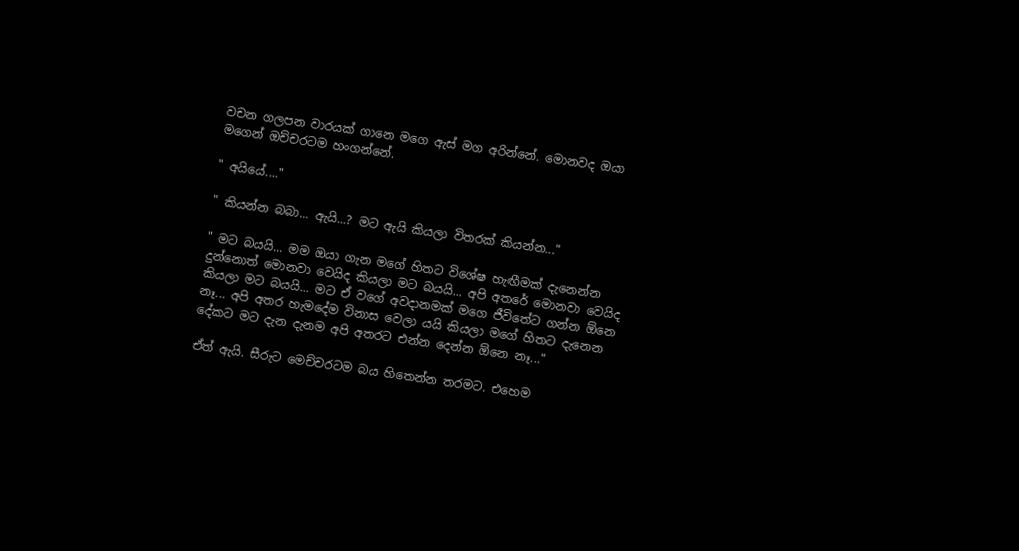වචන ගලපන වාරයක් ගානෙ මගෙ ඇස් මග අරින්නේ. මොනවද ඔයා මගෙන් ඔච්චරටම හංගන්නේ.

" අයියේ...."

" කියන්න බබා... ඇයි...? මට ඇයි කියලා විතරක් කියන්න..."

" මට බයයි... මම ඔයා ගැන මගේ හිතට විශේෂ හැඟීමක් දැනෙන්න දුන්නොත් මොනවා වෙයිද කියලා මට බයයි... අපි අතරේ මොනවා වෙයිද කියලා මට බයයි... මට ඒ වගේ අවදානමක් මගෙ ජීවිතේට ගන්න ඕනෙ නෑ... අපි අතර හැමදේම විනාස වෙලා යයි කියලා මගේ හිතට දැනෙන දේකට මට දැන දැනම අපි අතරට එන්න දෙන්න ඕනෙ නෑ..."

ඒත් ඇයි. සීරුට මෙච්චරටම බය හිතෙන්න තරමට. එහෙම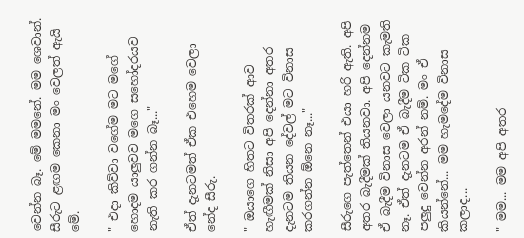වෙන්න බෑ. මේ මමනේ. මම ශෙවාන්. සීරුට ළඟම කෙනා මං වෙලත් ඇයි මේ.

" එදා කිව්වා වගේම මට මගේ හොදම යාලුවව මගෙ සහෝදරයව නැති කර ගන්න බෑ..."

ඒත් දැනටමත් ඒක එහෙම වෙලා නේද සීරු.

" ඔයාගෙ හිතට විතරක් ආව හැඟීමක් නිසා අපි දෙන්නා අතර දැනටම තියන දේවල් මට විනාස කරගන්න ඕනෙ නෑ..."

සීරුගෙ පැත්තෙන් එයා හරි ඇති. අපි අතර බැදීමක් තියනවා. අපි දෙන්නම ඒ බැදීම විනාස වෙලා යනවට කැමති නෑ. ඒත් දැනටම ඒ බැදීම ටික ටික පලුදු වෙන්න අරන් නම්. මං ඒ කියන්නේ... මම හැමදේම විනාස කලාද...

" මම... මම අපි අතර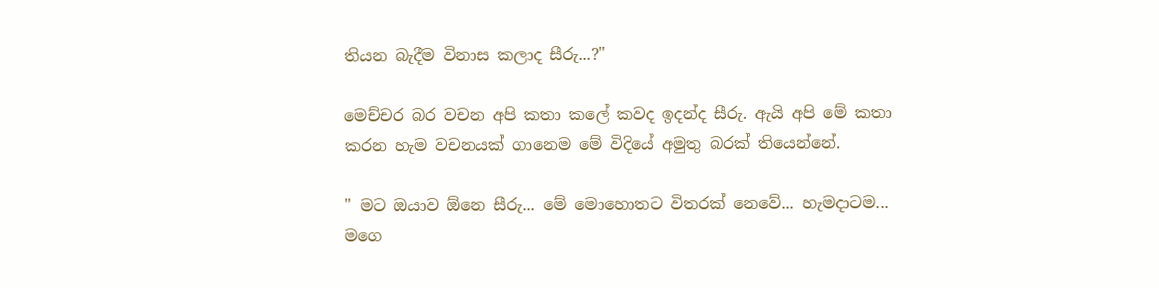තියන බැදීම විනාස කලාද සීරු...?"

මෙච්චර බර වචන අපි කතා කලේ කවද ඉදන්ද සීරු. ඇයි අපි මේ කතා කරන හැම වචනයක් ගානෙම මේ විදියේ අමුතු බරක් තියෙන්නේ.

" මට ඔයාව ඕනෙ සීරු... මේ මොහොතට විතරක් නෙවේ... හැමදාටම... මගෙ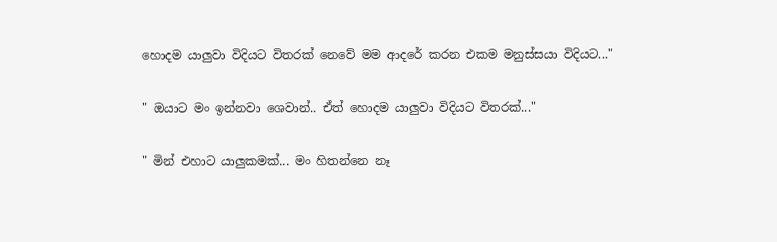හොදම යාලුවා විදියට විතරක් නෙවේ මම ආදරේ කරන එකම මනුස්සයා විදියට..."

" ඔයාට මං ඉන්නවා ශෙවාන්.. ඒත් හොදම යාලුවා විදියට විතරක්..."

" මින් එහාට යාලුකමක්... මං හිතන්නෙ නෑ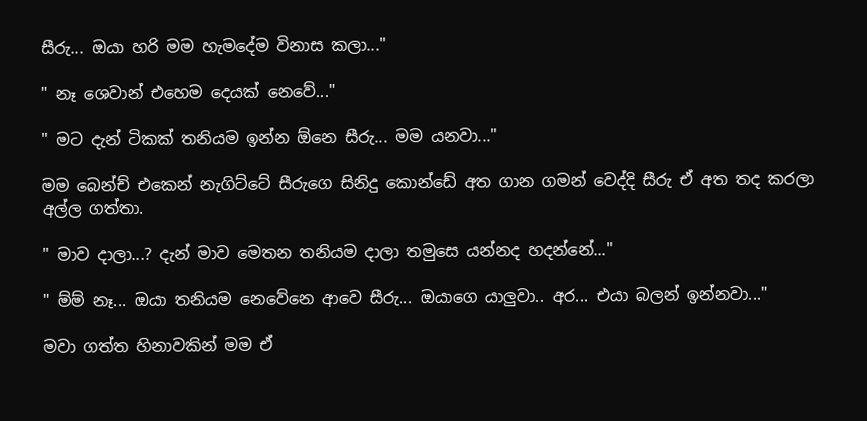සීරු... ඔයා හරි මම හැමදේම විනාස කලා..."

" නෑ ශෙවාන් එහෙම දෙයක් නෙවේ..."

" මට දැන් ටිකක් තනියම ඉන්න ඕනෙ සීරු... මම යනවා..."

මම බෙන්ච් එකෙන් නැගිට්ටේ සීරුගෙ සිනිදු කොන්ඩේ අත ගාන ගමන් වෙද්දි සීරු ඒ අත තද කරලා අල්ල ගත්තා.

" මාව දාලා...? දැන් මාව මෙතන තනියම දාලා තමුසෙ යන්නද හදන්නේ..."

" ම්ම් නෑ... ඔයා තනියම නෙවේනෙ ආවෙ සීරු... ඔයාගෙ යාලුවා.. අර... එයා බලන් ඉන්නවා..."

මවා ගත්ත හිනාවකින් මම ඒ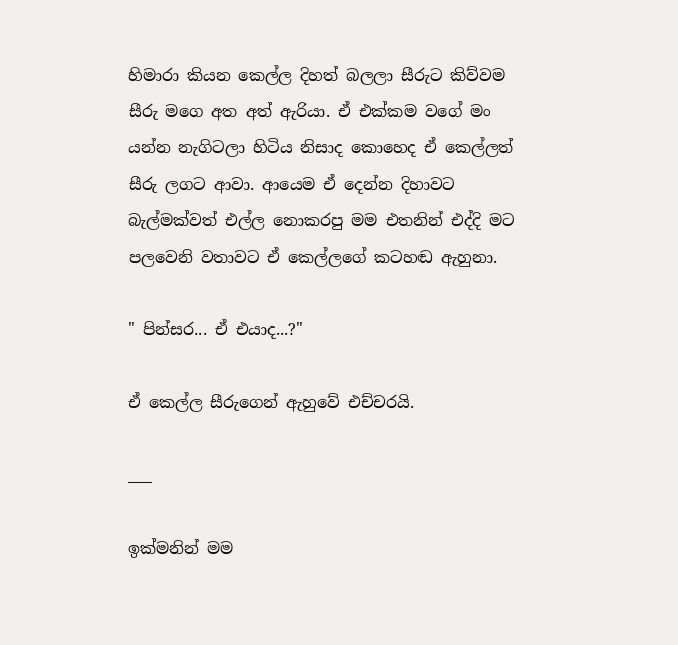හිමාරා කියන කෙල්ල දිහත් බලලා සීරුට කිව්වම සීරු මගෙ අත අත් ඇරියා. ඒ එක්කම වගේ මං යන්න නැගිටලා හිටිය නිසාද කොහෙද ඒ කෙල්ලත් සීරු ලගට ආවා. ආයෙම ඒ දෙන්න දිහාවට බැල්මක්වත් එල්ල නොකරපු මම එතනින් එද්දි මට පලවෙනි වතාවට ඒ කෙල්ලගේ කටහඬ ඇහුනා.

" පින්සර... ඒ එයාද...?"

ඒ කෙල්ල සීරුගෙන් ඇහුවේ එච්චරයි.

___

ඉක්මනින් මම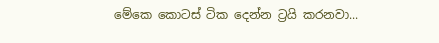මේකෙ කොටස් ටික දෙන්න ට්‍රයි කරනවා...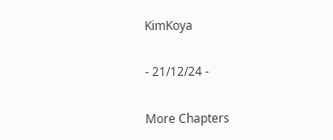KimKoya

- 21/12/24 -

More Chapters